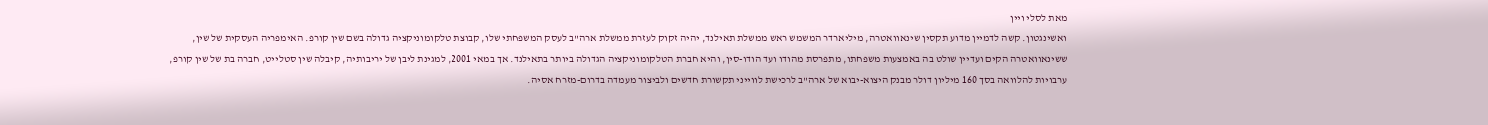מאת לסלי ויין
ואשינגטון. קשה לדמיין מדוע תקסין שינאוואטרה, מיליארדר המשמש ראש ממשלת תאילנד, יהיה זקוק לעזרת ממשלת ארה"ב לעסק המשפחתי שלו, קבוצת טלקומוניקציה גדולה בשם שין קורפ. האימפריה העסקית של שין, ששינאוואטרה הקים ועדיין שולט בה באמצעות משפחתו, מתפרסת מהודו ועד הודו-סין, והיא חברת הטלקומוניקציה הגדולה ביותר בתאילנד. אך במאי 2001, למגינת ליבן של יריבותיה, קיבלה שין סטלייט, חברה בת של שין קורפ, ערבויות להלוואה בסך 160 מיליון דולר מבנק היצוא-יבוא של ארה"ב לרכישת לווייני תקשורת חדשים ולביצור מעמדה בדרום-מזרח אסיה.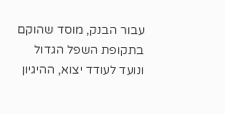עבור הבנק, מוסד שהוקם בתקופת השפל הגדול ונועד לעודד יצוא, ההיגיון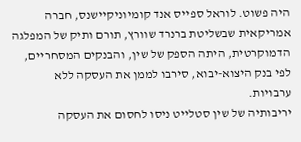היה פשוט. לוראל ספייס אנד קומיוניקיישנס, חברה אמריקאית שבשליטת ברנרד שוורץ, תורם ותיק של המפלגה הדמוקרטית, היתה הספק של שין, והבנקים המסחריים, לפי בנק היצוא-יבוא, סירבו לממן את העסקה ללא ערבויות.
יריבותיה של שין סטלייט ניסו לחסום את העסקה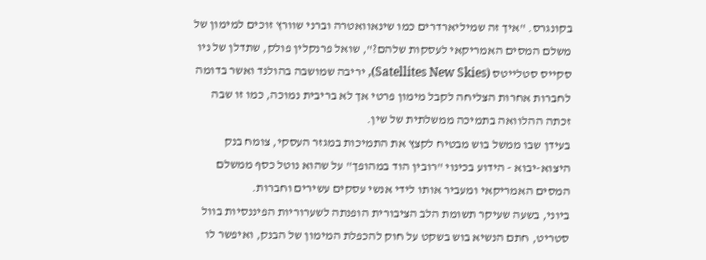בקונגרס. "איך זה שמיליארדרים כמו שינאוואטרה וברני שוורץ זוכים למימון של משלם המסים האמריקאי לעסקות שלהם?", שואל פרנקלין פולק, שתדלן של ניו סקייס סטלייטס (Satellites New Skies), יריבה שמושבה בהולנד ואשר בדומה לחברות אחרות הצליחה לקבל מימון פרטי אך לא בריבית נמוכה, כמו זו שבה זכתה ההלוואה בתמיכה ממשלתית של שין.
בעידן שבו ממשל בוש מבטיח לקצץ את התמיכות במגזר העסקי, צומח בנק היצוא-יבוא - הידוע בכינוי "רובין הוד במהופך" על שהוא נוטל כסף ממשלם המסים האמריקאי ומעביר אותו לידי אנשי עסקים עשירים וחברות.
ביוני, בשעה שעיקר תשומת הלב הציבורית הופנתה לשערוריות הפיננסיות בוול סטריט, חתם הנשיא בוש בשקט על חוק להכפלת המימון של הבנק, ואיפשר לו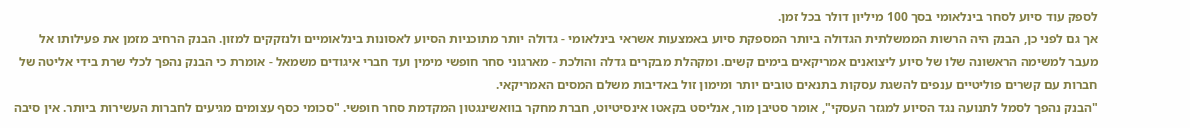לספק עוד סיוע לסחר בינלאומי בסך 100 מיליון דולר בכל זמן.
אך גם לפני כן, הבנק היה הרשות הממשלתית הגדולה ביותר המספקת סיוע באמצעות אשראי בינלאומי - גדולה יותר מתוכניות הסיוע לאסונות בינלאומיים ולנזקקים למזון. הבנק הרחיב מזמן את פעילותו אל מעבר למשימה הראשונה שלו של סיוע ליצואנים אמריקאים בימים קשים. ומקהלת מבקרים גדלה והולכת - מארגוני סחר חופשי מימין ועד חברי איגודים משמאל - אומרת כי הבנק נהפך לכלי שרת בידי אליטה של חברות עם קשרים פוליטיים ענפים להשגת עסקות בתנאים טובים יותר ומימון זול באדיבות משלם המסים האמריקאי.
"הבנק נהפך לסמל לתנועה נגד הסיוע למגזר העסקי", אומר סטיבן מור, אנליסט בקאטו אינסיטיוט, חברת מחקר בוואשינגטון המקדמת סחר חופשי. "סכומי כסף עצומים מגיעים לחברות העשירות ביותר. אין סיבה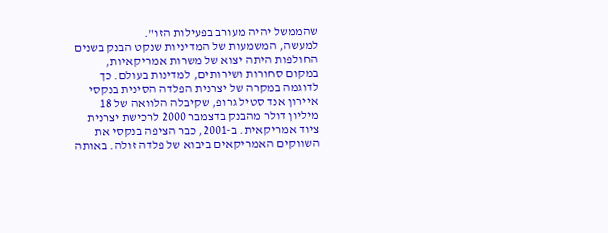שהממשל יהיה מעורב בפעילות הזו".
למעשה, המשמעות של המדיניות שנקט הבנק בשנים החולפות היתה יצוא של משרות אמריקאיות, במקום סחורות ושירותים, למדינות בעולם. כך לדוגמה במקרה של יצרנית הפלדה הסינית בנקסי איירון אנד סטיל גרופ, שקיבלה הלוואה של 18 מיליון דולר מהבנק בדצמבר 2000 לרכישת יצרנית ציוד אמריקאית. ב-2001, כבר הציפה בנקסי את השווקים האמריקאים ביבוא של פלדה זולה. באותה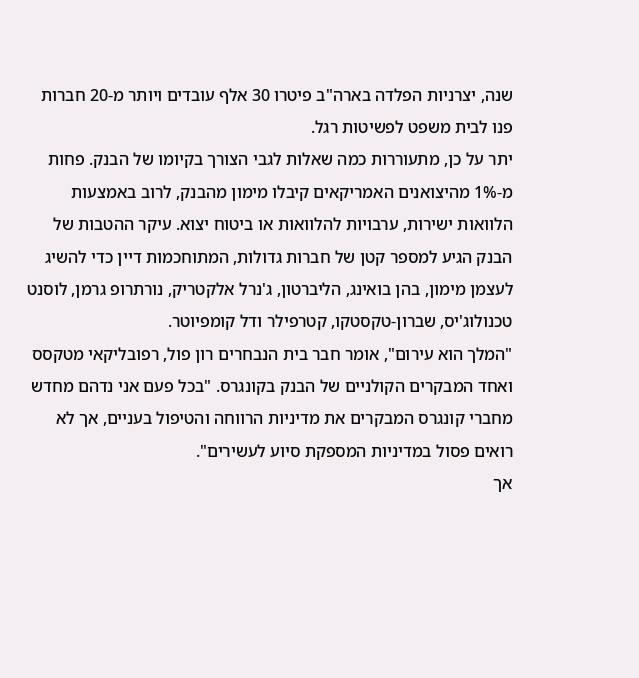שנה, יצרניות הפלדה בארה"ב פיטרו 30 אלף עובדים ויותר מ-20 חברות פנו לבית משפט לפשיטות רגל.
יתר על כן, מתעוררות כמה שאלות לגבי הצורך בקיומו של הבנק. פחות מ-1% מהיצואנים האמריקאים קיבלו מימון מהבנק, לרוב באמצעות הלוואות ישירות, ערבויות להלוואות או ביטוח יצוא. עיקר ההטבות של הבנק הגיע למספר קטן של חברות גדולות, המתוחכמות דיין כדי להשיג לעצמן מימון, בהן בואינג, הליברטון, ג'נרל אלקטריק, נורתרופ גרמן, לוסנט טכנולוג'יס, שברון-טקסטקו, קטרפילר ודל קומפיוטר.
"המלך הוא עירום", אומר חבר בית הנבחרים רון פול, רפובליקאי מטקסס ואחד המבקרים הקולניים של הבנק בקונגרס. "בכל פעם אני נדהם מחדש מחברי קונגרס המבקרים את מדיניות הרווחה והטיפול בעניים, אך לא רואים פסול במדיניות המספקת סיוע לעשירים".
אך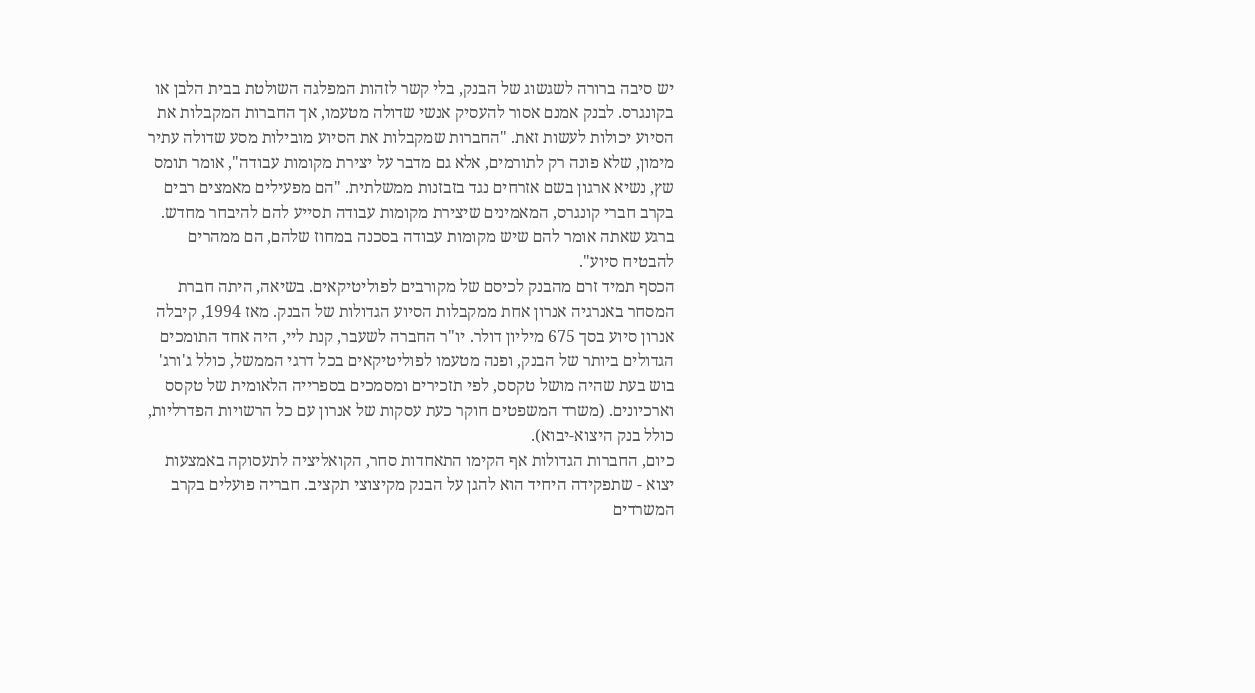יש סיבה ברורה לשגשוג של הבנק, בלי קשר לזהות המפלגה השולטת בבית הלבן או בקונגרס. לבנק אמנם אסור להעסיק אנשי שדולה מטעמו, אך החברות המקבלות את הסיוע יכולות לעשות זאת. "החברות שמקבלות את הסיוע מובילות מסע שדולה עתיר מימון, שלא פונה רק לתורמים, אלא גם מדבר על יצירת מקומות עבודה", אומר תומס שץ, נשיא ארגון בשם אזרחים נגד בזבזנות ממשלתית. "הם מפעילים מאמצים רבים בקרב חברי קונגרס, המאמינים שיצירת מקומות עבודה תסייע להם להיבחר מחדש. ברגע שאתה אומר להם שיש מקומות עבודה בסכנה במחוז שלהם, הם ממהרים להבטיח סיוע".
הכסף תמיד זרם מהבנק לכיסם של מקורבים לפוליטיקאים. בשיאה, היתה חברת המסחר באנרגיה אנרון אחת ממקבלות הסיוע הגדולות של הבנק. מאז 1994, קיבלה אנרון סיוע בסך 675 מיליון דולר. יו"ר החברה לשעבר, קנת ליי, היה אחד התומכים הגדולים ביותר של הבנק, ופנה מטעמו לפוליטיקאים בכל דרגי הממשל, כולל ג'ורג' בוש בעת שהיה מושל טקסס, לפי תזכירים ומסמכים בספרייה הלאומית של טקסס וארכיונים. (משרד המשפטים חוקר כעת עסקות של אנרון עם כל הרשויות הפדרליות, כולל בנק היצוא-יבוא).
כיום, החברות הגדולות אף הקימו התאחדות סחר, הקואליציה לתעסוקה באמצעות יצוא - שתפקידה היחיד הוא להגן על הבנק מקיצוצי תקציב. חבריה פועלים בקרב המשרדים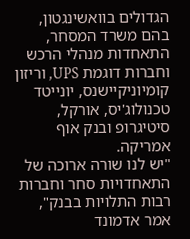הגדולים בוואשינגטון, בהם משרד המסחר, התאחדות מנהלי הרכש וחברות דוגמת UPS, וריזון קומיוניקיישנס, יונייטד טכנולוג'יס, אורקל, סיטיגרופ ובנק אוף אמריקה.
"יש לנו שורה ארוכה של התאחדויות סחר וחברות רבות התלויות בבנק", אמר אדמונד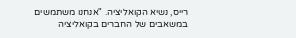רייס, נשיא הקואליציה. "אנחנו משתמשים במשאבים של החברים בקואליציה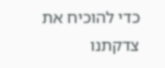כדי להוכיח את צדקתנו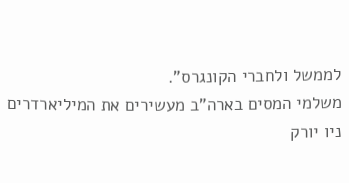לממשל ולחברי הקונגרס".
משלמי המסים בארה"ב מעשירים את המיליארדרים
ניו יורק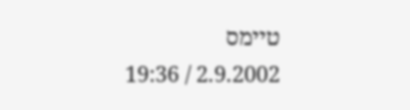טיימס
2.9.2002 / 19:36